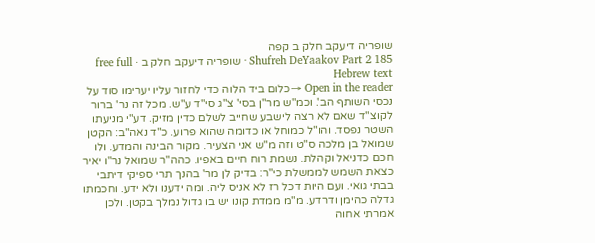שופריה דיעקב חלק ב קפה
Shufreh DeYaakov Part 2 185 · שופריה דיעקב חלק ב · free full Hebrew text
Open in the reader →כלום ביד הלוה כדי לחזור עליו יערימו סוד על נכסי השותף הב'. וכמ"ש מר"ן בסי' צ"ג סי"ד ע"ש. מכל זה נר' ברור לקוצ"ד שאם לא רצה לישבע שחייב לשלם כדין מזיק. דע"י מניעתו השטר נפסד. והו"ל כמוחל או כדומה שהוא פרוע. כ"ד נאה"ב: הקטן שמואל בן מלכה ס"ט וזה מ"ש אני הצעיר. מקור הבינה והמדע. ולו חכם כדניאל וקהלת. נשמת רוח חיים באפיו. כהה"ר שמואל נר"ו יאיר כצאת השמש לממשלת כי"ר: בדיק לן מר' בהנך תרי ספיקי דיתבי בבתי גואי. ועם היות דכל רז לא אניס ליה. ומה ידענו ולא ידע. וחכמתו גדלה כהימן ודרדע. מ"מ ממדת קונו יש בו גדול נמלך בקטן. ולכן אמרתי אחוה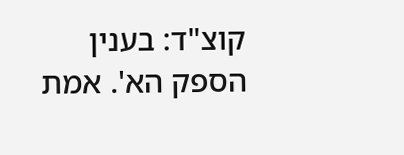קוצ"ד: בענין הספק הא'. אמת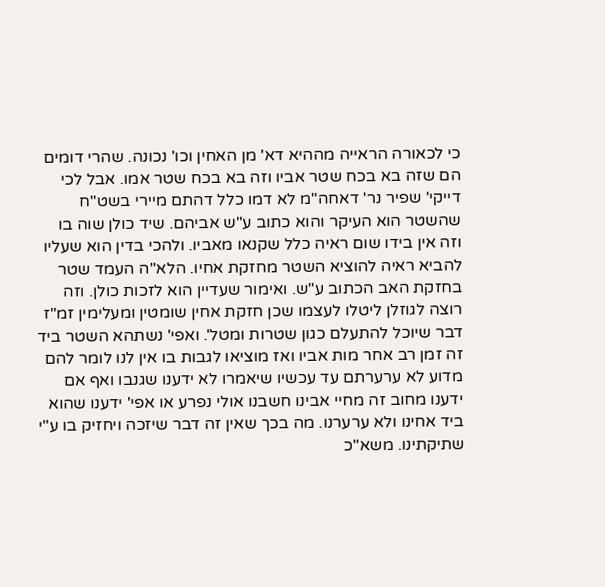כי לכאורה הראייה מההיא דא' מן האחין וכו' נכונה. שהרי דומים הם שזה בא בכח שטר אביו וזה בא בכח שטר אמו. אבל לכי דייקי' שפיר נר' דאחה"מ לא דמו כלל דהתם מיירי בשט"ח שהשטר הוא העיקר והוא כתוב ע"ש אביהם. שיד כולן שוה בו וזה אין בידו שום ראיה כלל שקנאו מאביו. ולהכי בדין הוא שעליו להביא ראיה להוציא השטר מחזקת אחיו. הלא"ה העמד שטר בחזקת האב הכתוב ע"ש. ואימור שעדיין הוא לזכות כולן. וזה רוצה לגוזלן ליטלו לעצמו שכן חזקת אחין שומטין ומעלימין זמ"ז דבר שיוכל להתעלם כגון שטרות ומטל'. ואפי' נשתהא השטר ביד זה זמן רב אחר מות אביו ואז מוציאו לגבות בו אין לנו לומר להם מדוע לא ערערתם עד עכשיו שיאמרו לא ידענו שגנבו ואף אם ידענו מחוב זה מחיי אבינו חשבנו אולי נפרע או אפי' ידענו שהוא ביד אחינו ולא ערערנו. מה בכך שאין זה דבר שיזכה ויחזיק בו ע"י שתיקתינו. משא"כ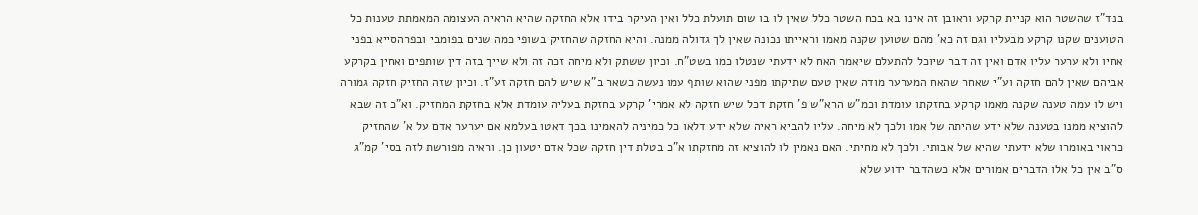בנד"ז שהשטר הוא קניית קרקע וראובן זה אינו בא בכח השטר כלל שאין לו בו שום תועלת כלל ואין העיקר בידו אלא החזקה שהיא הראיה העצומה המאמתת טענות כל הטוענים שקנו קרקע מבעליו וגם זה כא' מהם שטוען שקנה מאמו וראייתו נכונה שאין לך גדולה ממנה. והיא החזקה שהחזיק בשופי כמה שנים בפומבי ובפרהסייא בפני אחיו ולא ערער עליו אדם ואין זה דבר שיוכל להתעלם שיאמר האח לא ידעתי שנטלו כמו בשט"ח. וכיון ששתק ולא מיחה זכה זה ולא שייך בזה דין שותפים ואחין בקרקע אביהם שאין להם חזקה וע"י שאחר שהאח המערער מודה שאין טעם שתיקתו מפני שהוא שותף עמו נעשה כשאר ב"א שיש להם חזקה זע"ז. וכיון שזה החזיק חזקה גמורה ויש לו עמה טענה שקנה מאמו קרקע בחזקתו עומדת וכמ"ש הרא"ש פ' חזקת דכל שיש חזקה לא אמרי' קרקע בחזקת בעליה עומדת אלא בחזקת המחזיק. וא"כ זה שבא להוציא ממנו בטענה שלא ידע שהיתה של אמו ולכך לא מיחה. עליו להביא ראיה שלא ידע דלאו כל כמיניה להאמינו בכך דאטו בעלמא אם יערער אדם על א' שהחזיק כראוי באומרו שלא ידעתי שהיא של אבותי. ולכך לא מחיתי. האם נאמין לו להוציא זה מחזקתו א"כ בטלת דין חזקה שכל אדם יטעון כן. וראיה מפורשת לזה בסי' קמ"ג ס"ב אין כל אלו הדברים אמורים אלא כשהדבר ידוע שלא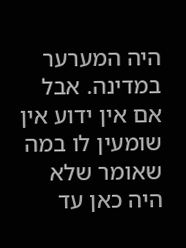היה המערער במדינה. אבל אם אין ידוע אין שומעין לו במה שאומר שלא היה כאן עד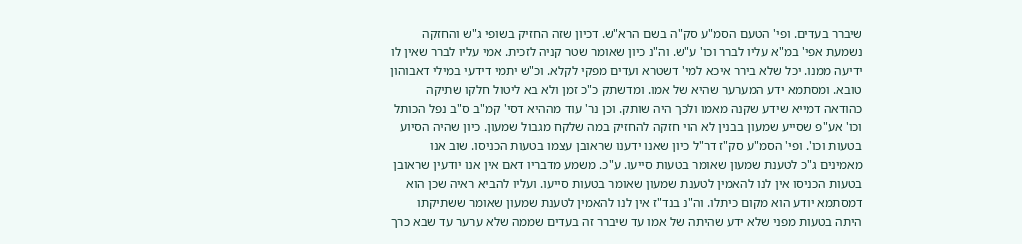שיברר בעדים. ופי' הטעם הסמ"ע סק"ה בשם הרא"ש. דכיון שזה החזיק בשופי ג"ש והחזקה נשמעת אפי' במ"א עליו לברר וכו' ע"ש. וה"נ כיון שאומר שטר קניה לזכית. אמי עליו לברר שאין לו ידיעה ממנו. יכל שלא בירר איכא למי' דשטרא ועדים מפקי לקלא. וכ"ש יתמי דידעי במילי דאבוהון טובא. ומסתמא ידע המערער שהיא של אמו. ומדשתק כ"כ זמן ולא בא ליטול חלקו שתיקה כהודאה דמייא שידע שקנה מאמו ולכך היה שותק. וכן נר' עוד מההיא דסי' קמ"ב ס"ב נפל הכותל וכו' אע"פ שסייע שמעון בבנין לא הוי חזקה להחזיק במה שלקח מגבול שמעון. כיון שהיה הסיוע בטעות וכו'. ופי' הסמ"ע סק"ז דר"ל כיון שאנו ידענו שראובן עצמו בטעות הכניסו. שוב אנו מאמינים ג"כ לטענת שמעון שאומר בטעות סייעו. ע"כ. משמע מדבריו דאם אין אנו יודעין שראובן בטעות הכניסו אין לנו להאמין לטענת שמעון שאומר בטעות סייעו. ועליו להביא ראיה שכן הוא דמסתמא יודע הוא מקום כיתלו. וה"נ בנד"ז אין לנו להאמין לטענת שמעון שאומר ששתיקתו היתה בטעות מפני שלא ידע שהיתה של אמו עד שיברר זה בעדים שממה שלא ערער עד שבא כרך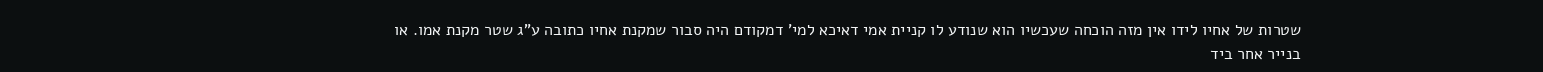שטרות של אחיו לידו אין מזה הוכחה שעכשיו הוא שנודע לו קניית אמי דאיכא למי' דמקודם היה סבור שמקנת אחיו כתובה ע"ג שטר מקנת אמו. או בנייר אחר ביד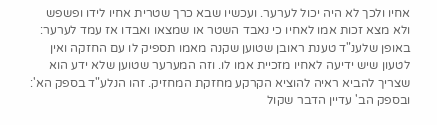אחיו ולכך לא היה יכול לערער. ועכשיו שבא כרך שטרית אחיו לידו ופשפש ולא מצא זכות אמו לאחיו כי נאבד השטר או שמצאו ואבדו אז עמד לערער: באופן שלענ"ד טענת ראובן שטוען שקנה מאמו תספיק לו עם החזקה ואין לטעון שיש ידיעה לאחיו מזכיית אמו לו. וזה המערער שטוען שלא ידע הוא שצריך להביא ראיה להוציא הקרקע מחזקת המחזיק. זהו הנלע"ד בספק הא': ובספק הב' עדיין הדבר שקול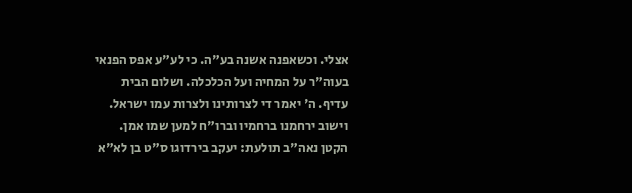אצלי. וכשאפנה אשנה בע"ה. כי לע"ע אפס הפנאי בעוה"ר על המחיה ועל הכלכלה. ושלום הבית עדיף. ה' יאמר די לצרותינו ולצרות עמו ישראל. וישוב ירחמנו ברחמיו וברו"ח למען שמו אמן. הקטן נאה"ב תולעת: יעקב בירדוגו ס"ט בן לא"א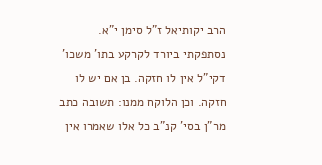הרב יקותיאל ז"ל סימן י"א. נסתפקתי ביורד לקרקע בתו' משכו' דקי"ל אין לו חזקה. בן אם יש לו חזקה. וכן הלוקח ממנו: תשובה כתב מר"ן בסי' קנ"ב כל אלו שאמרו אין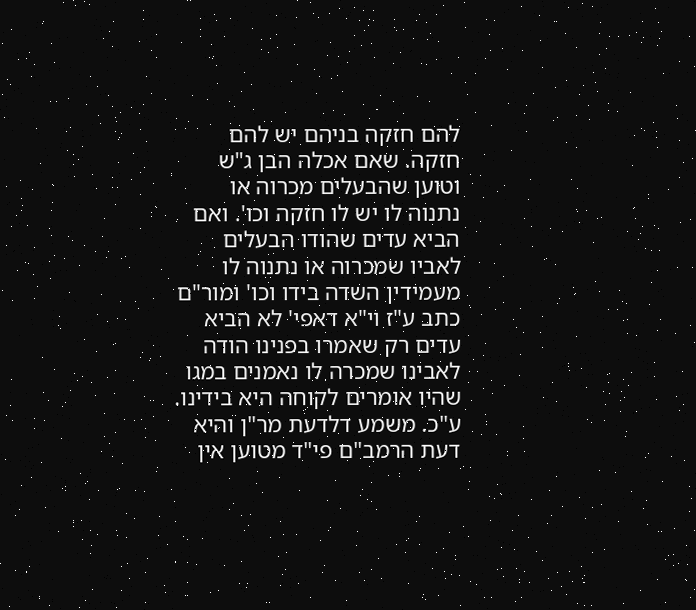להם חזקה בניהם יש להם חזקה. שאם אכלה הבן ג"ש וטוען שהבעלים מכרוה או נתנוה לו יש לו חזקה וכו'. ואם הביא עדים שהודו הבעלים לאביו שמכרוה או נתנוה לו מעמידין השדה בידו וכו' ומור"ם כתב ע"ז וי"א דאפי' לא הביא עדים רק שאמרו בפנינו הודה לאבינו שמכרה לו נאמנים במגו שהיו אומרים לקוחה היא בידינו. ע"כ. משמע דלדעת מר"ן והיא דעת הרמב"ם פי"ד מטוען אין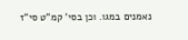נאמנים במגו. וכן בסי' קמ"ט סי"ז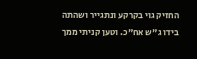החזיק גוי בקרקע ונתגייר ושהתה בידו ג"ש אח"כ. וטען קניתי ממך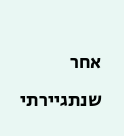אחר שנתגיירתי